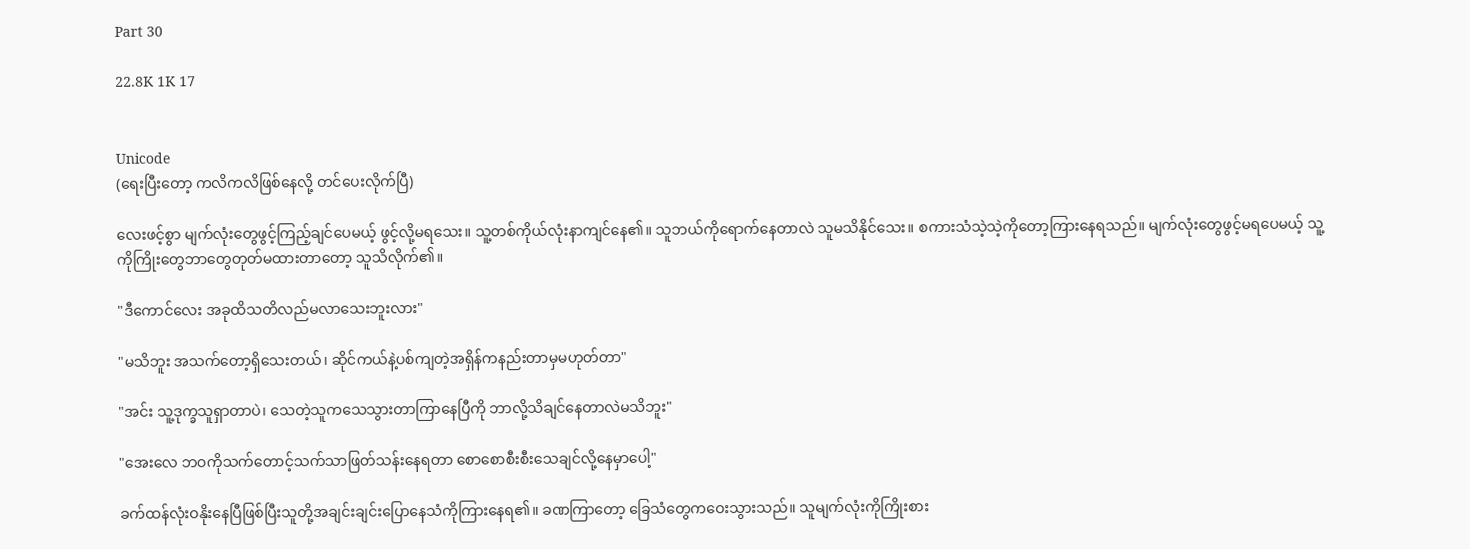Part 30

22.8K 1K 17


Unicode
(ရေးပြီးတော့ ကလိကလိဖြစ်နေလို့ တင်ပေးလိုက်ပြီ)

လေးဖင့်စွာ မျက်လုံးတွေဖွင့်ကြည့်ချင်ပေမယ့် ဖွင့်လို့မရသေး။ သူ့တစ်ကိုယ်လုံးနာကျင်နေ၏။ သူဘယ်ကိုရောက်နေတာလဲ သူမသိနိုင်သေး။ စကားသံသဲ့သဲ့ကိုတော့ကြားနေရသည်။ မျက်လုံးတွေဖွင့်မရပေမယ့် သူ့ကိုကြိုးတွေဘာတွေတုတ်မထားတာတော့ သူသိလိုက်၏။

"ဒီကောင်လေး အခုထိသတိလည်မလာသေးဘူးလား"

"မသိဘူး အသက်တော့ရှိသေးတယ်၊ ဆိုင်ကယ်နဲ့ပစ်ကျတဲ့အရှိန်ကနည်းတာမှမဟုတ်တာ"

"အင်း သူ့ဒုက္ခသူရှာတာပဲ၊ သေတဲ့သူကသေသွားတာကြာနေပြီကို ဘာလို့သိချင်နေတာလဲမသိဘူး"

"အေးလေ ဘဝကိုသက်တောင့်သက်သာဖြတ်သန်းနေရတာ စောစောစီးစီးသေချင်လို့နေမှာပေါ့"

ခက်ထန်လုံးဝနိုးနေပြီဖြစ်ပြီးသူတို့အချင်းချင်းပြောနေသံကိုကြားနေရ၏။ ခဏကြာတော့ ခြေသံတွေကဝေးသွားသည်။ သူမျက်လုံးကိုကြိုးစား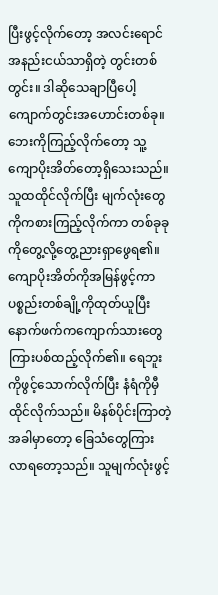ပြီးဖွင့်လိုက်တော့ အလင်းရောင်အနည်းငယ်သာရှိတဲ့ တွင်းတစ်တွင်း။ ဒါဆိုသေချာပြီပေါ့ ကျောက်တွင်းအဟောင်းတစ်ခု။ ဘေးကိုကြည့်လိုက်တော့ သူ့ကျောပိုးအိတ်တော့ရှိသေးသည်။ သူထထိုင်လိုက်ပြီး မျက်လုံးတွေကိုကစားကြည့်လိုက်ကာ တစ်ခုခုကိုတွေ့လို့တွေ့ညားရှာဖွေရ၏။ ကျောပိုးအိတ်ကိုအမြန်ဖွင့်ကာ ပစ္စည်းတစ်ချို့ကိုထုတ်ယူပြီး နောက်ဖက်ကကျောက်သားတွေကြားပစ်ထည့်လိုက်၏။ ရေဘူးကိုဖွင့်သောက်လိုက်ပြီး နံရံကိုမှီထိုင်လိုက်သည်။ မိနစ်ပိုင်းကြာတဲ့အခါမှာတော့ ခြေသံတွေကြားလာရတော့သည်။ သူမျက်လုံးဖွင့်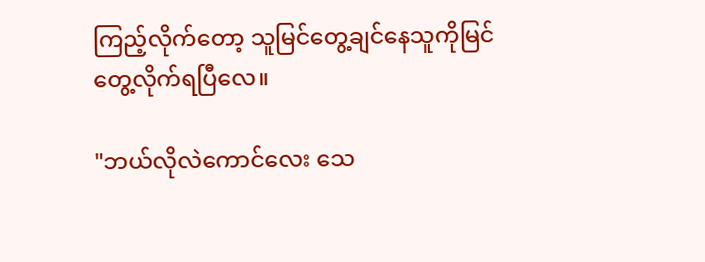ကြည့်လိုက်တော့ သူမြင်တွေ့ချင်နေသူကိုမြင်တွေ့လိုက်ရပြီလေ။

"ဘယ်လိုလဲကောင်လေး သေ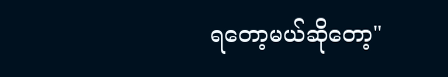ရတော့မယ်ဆိုတော့"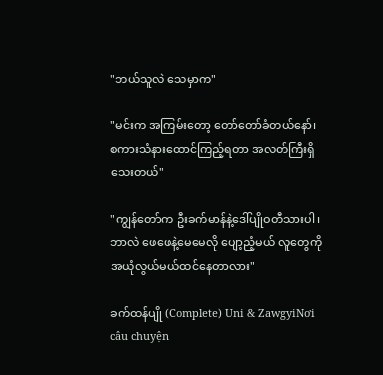"ဘယ်သူလဲ သေမှာက"

"မင်းက အကြမ်းတော့ တော်တော်ခံတယ်နော်၊ စကားသံ‌နားထောင်ကြည့်ရတာ အလတ်ကြီးရှိသေးတယ်"

"ကျွန်တော်က ဦးခက်မာန်နဲ့ဒေါ်ပျိုဝတီသားပါ၊ ဘာလဲ ဖေဖေနဲ့မေမေလို ပျော့ညံ့မယ် လူတွေကိုအယုံလွယ်မယ်ထင်နေတာလား"

ခက်ထန်ပျို (Complete) Uni & ZawgyiNơi câu chuyện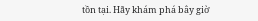tồn tại. Hãy khám phá bây giờ